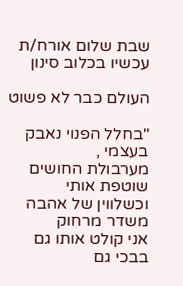שבת שלום אורח/ת
עכשיו בכלוב סינון

העולם כבר לא פשוט

"בחלל הפנוי נאבק בעצמי ,
מערבולת החושים שוטפת אותי
וכשלווין של אהבה משדר מרחוק
אני קולט אותו גם בבכי גם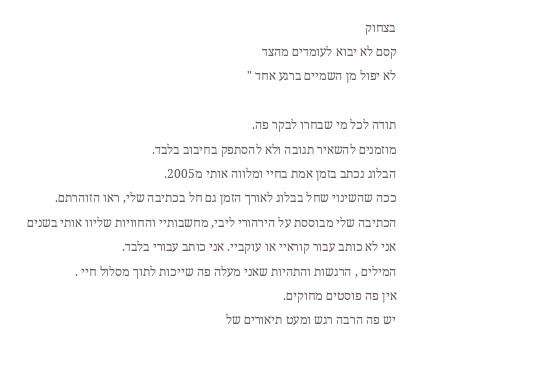בצחוק
קסם לא יבוא לעומדים מהצד
לא יפול מן השמיים ברגע אחד "

תודה לכל מי שבחרו לבקר פה.
מוזמנים להשאיר תגובה ולא להסתפק בחיבוב בלבד.
הבלוג נכתב בזמן אמת בחיי ומלווה אותי מ2005.
ככה שהשינוי שחל בבלוג לאורך הזמן גם חל בכתיבה שלי, ראו הזוהרתם.
הכתיבה שלי מבוססת על הירהורי ליבי, מחשבותיי והחוויות שליוו אותי בשנים
אני לא כותב עבור קוראיי או עוקביי. אני כותב עבורי בלבד.
המילים , הרגשות והתהיות שאני מעלה פה שייכות לתוך מסלול חיי .
אין פה פוסטים מחוקים.
יש פה הרבה רגש ומעט תיאורים של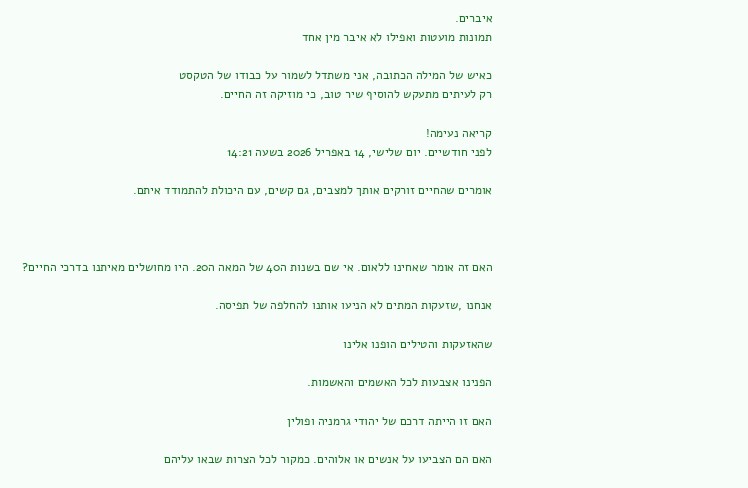איברים.
תמונות מועטות ואפילו לא איבר מין אחד

כאיש של המילה הכתובה, אני משתדל לשמור על כבודו של הטקסט
רק לעיתים מתעקש להוסיף שיר טוב, כי מוזיקה זה החיים.

קריאה נעימה!
לפני חודשיים. יום שלישי, 14 באפריל 2026 בשעה 14:21

אומרים שהחיים זורקים אותך למצבים, גם קשים, עם היכולת להתמודד איתם.



האם זה אומר שאחינו ללאום. אי שם בשנות ה40 של המאה ה20. היו מחושלים מאיתנו בדרכי החיים?

אנחנו ,שזעקות המתים לא הניעו אותנו להחלפה של תפיסה.

שהאזעקות והטילים הופנו אלינו

הפנינו אצבעות לכל האשמים והאשמות.

האם זו הייתה דרכם של יהודי גרמניה ופולין

האם הם הצביעו על אנשים או אלוהים. כמקור לכל הצרות שבאו עליהם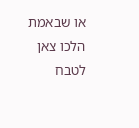או שבאמת הלכו צאן לטבח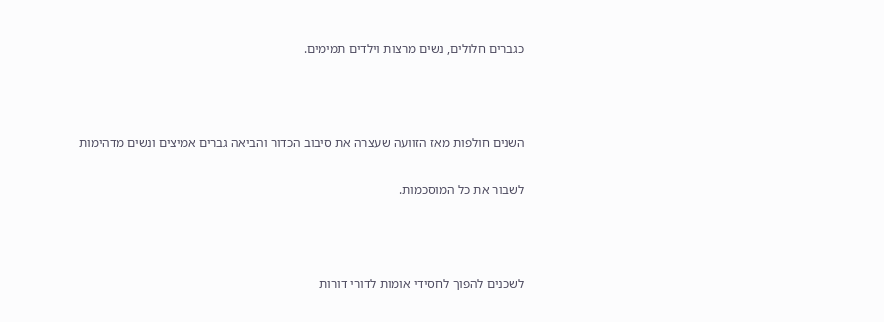כגברים חלולים, נשים מרצות וילדים תמימים.



השנים חולפות מאז הזוועה שעצרה את סיבוב הכדור והביאה גברים אמיצים ונשים מדהימות

לשבור את כל המוסכמות.



לשכנים להפוך לחסידי אומות לדורי דורות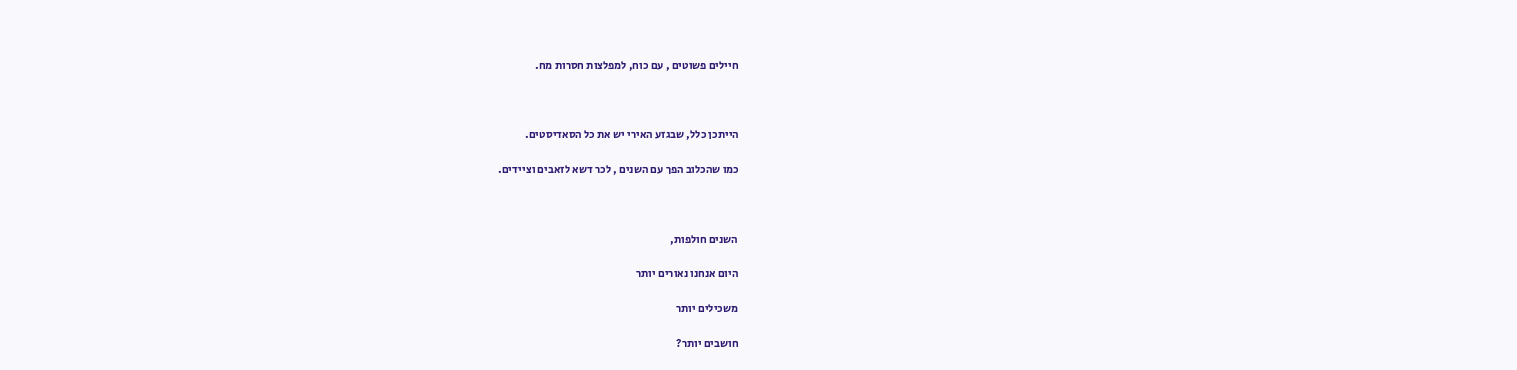חיילים פשוטים , עם כוח, למפלצות חסרות מח.



הייתכן כלל, שבגזע האירי יש את כל הסאדיסטים.

כמו שהכלוב הפך עם השנים , לכר דשא לזאבים וציידים.



השנים חולפות,

היום אנחנו נאורים יותר

משכילים יותר

חושבים יותר?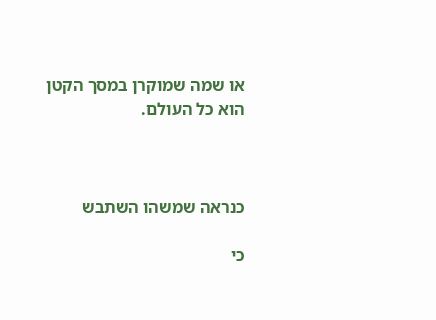או שמה שמוקרן במסך הקטן הוא כל העולם.



כנראה שמשהו השתבש

כי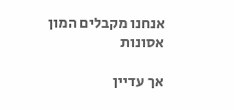אנחנו מקבלים המון אסונות

אך עדיין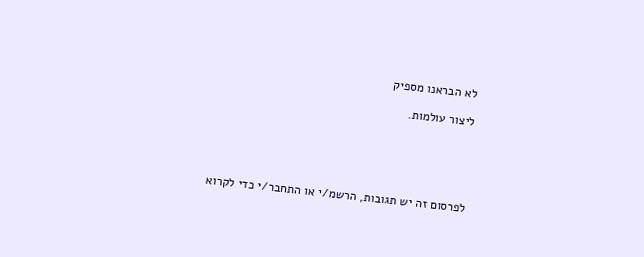לא הבראנו מספיק

ליצור עולמות.





לפרסום זה יש תגובות, הרשמ/י או התחבר/י כדי לקרוא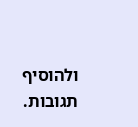ולהוסיף תגובות.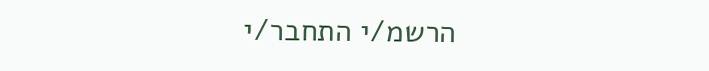הרשמ/י התחבר/י